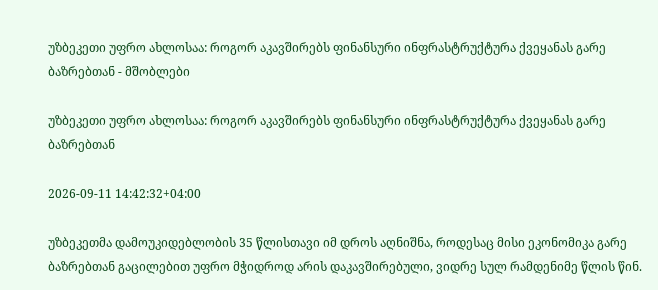უზბეკეთი უფრო ახლოსაა: როგორ აკავშირებს ფინანსური ინფრასტრუქტურა ქვეყანას გარე ბაზრებთან - მშობლები

უზბეკეთი უფრო ახლოსაა: როგორ აკავშირებს ფინანსური ინფრასტრუქტურა ქვეყანას გარე ბაზრებთან

2026-09-11 14:42:32+04:00

უზბეკეთმა დამოუკიდებლობის 35 წლისთავი იმ დროს აღნიშნა, როდესაც მისი ეკონომიკა გარე ბაზრებთან გაცილებით უფრო მჭიდროდ არის დაკავშირებული, ვიდრე სულ რამდენიმე წლის წინ.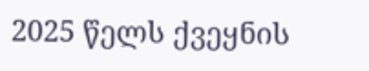2025 წელს ქვეყნის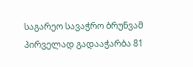საგარეო სავაჭრო ბრუნვამ პირველად გადააჭარბა 81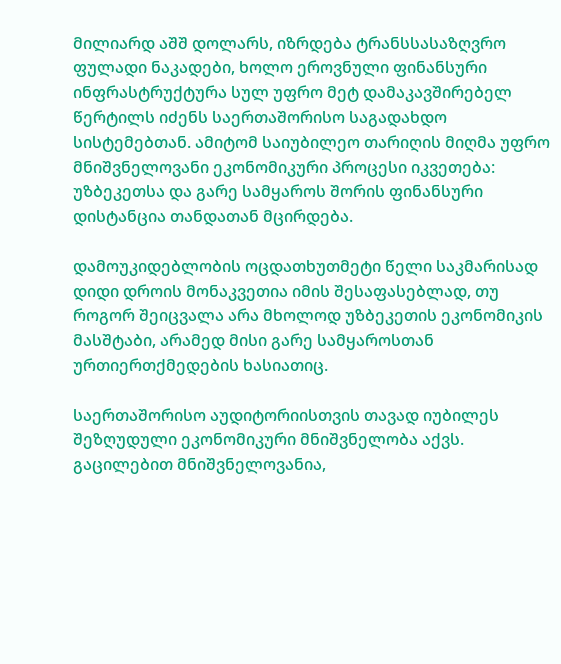მილიარდ აშშ დოლარს, იზრდება ტრანსსასაზღვრო ფულადი ნაკადები, ხოლო ეროვნული ფინანსური ინფრასტრუქტურა სულ უფრო მეტ დამაკავშირებელ წერტილს იძენს საერთაშორისო საგადახდო სისტემებთან. ამიტომ საიუბილეო თარიღის მიღმა უფრო მნიშვნელოვანი ეკონომიკური პროცესი იკვეთება: უზბეკეთსა და გარე სამყაროს შორის ფინანსური დისტანცია თანდათან მცირდება.

დამოუკიდებლობის ოცდათხუთმეტი წელი საკმარისად დიდი დროის მონაკვეთია იმის შესაფასებლად, თუ როგორ შეიცვალა არა მხოლოდ უზბეკეთის ეკონომიკის მასშტაბი, არამედ მისი გარე სამყაროსთან ურთიერთქმედების ხასიათიც.

საერთაშორისო აუდიტორიისთვის თავად იუბილეს შეზღუდული ეკონომიკური მნიშვნელობა აქვს. გაცილებით მნიშვნელოვანია,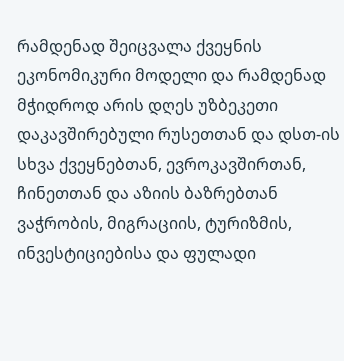რამდენად შეიცვალა ქვეყნის ეკონომიკური მოდელი და რამდენად მჭიდროდ არის დღეს უზბეკეთი დაკავშირებული რუსეთთან და დსთ-ის სხვა ქვეყნებთან, ევროკავშირთან, ჩინეთთან და აზიის ბაზრებთან ვაჭრობის, მიგრაციის, ტურიზმის, ინვესტიციებისა და ფულადი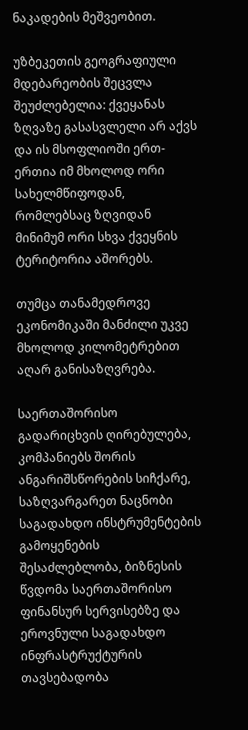ნაკადების მეშვეობით.

უზბეკეთის გეოგრაფიული მდებარეობის შეცვლა შეუძლებელია: ქვეყანას ზღვაზე გასასვლელი არ აქვს და ის მსოფლიოში ერთ-ერთია იმ მხოლოდ ორი სახელმწიფოდან, რომლებსაც ზღვიდან მინიმუმ ორი სხვა ქვეყნის ტერიტორია აშორებს.

თუმცა თანამედროვე ეკონომიკაში მანძილი უკვე მხოლოდ კილომეტრებით აღარ განისაზღვრება.

საერთაშორისო გადარიცხვის ღირებულება, კომპანიებს შორის ანგარიშსწორების სიჩქარე, საზღვარგარეთ ნაცნობი საგადახდო ინსტრუმენტების გამოყენების შესაძლებლობა, ბიზნესის წვდომა საერთაშორისო ფინანსურ სერვისებზე და ეროვნული საგადახდო ინფრასტრუქტურის თავსებადობა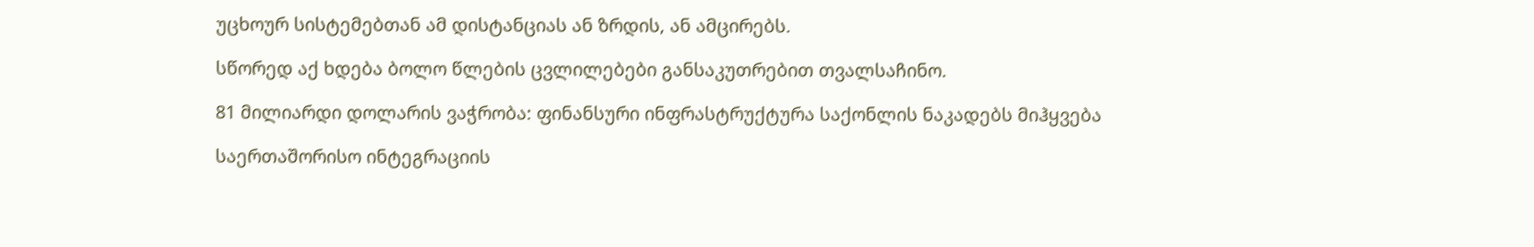უცხოურ სისტემებთან ამ დისტანციას ან ზრდის, ან ამცირებს.

სწორედ აქ ხდება ბოლო წლების ცვლილებები განსაკუთრებით თვალსაჩინო.

81 მილიარდი დოლარის ვაჭრობა: ფინანსური ინფრასტრუქტურა საქონლის ნაკადებს მიჰყვება

საერთაშორისო ინტეგრაციის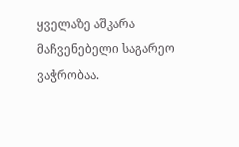ყველაზე აშკარა მაჩვენებელი საგარეო ვაჭრობაა.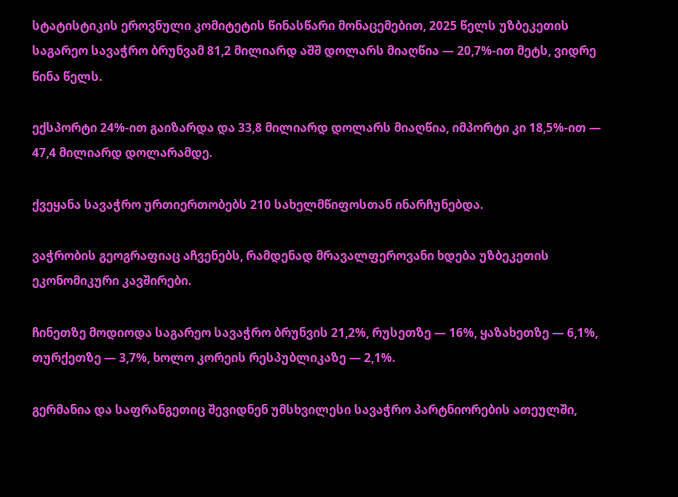სტატისტიკის ეროვნული კომიტეტის წინასწარი მონაცემებით, 2025 წელს უზბეკეთის საგარეო სავაჭრო ბრუნვამ 81,2 მილიარდ აშშ დოლარს მიაღწია — 20,7%-ით მეტს, ვიდრე წინა წელს.

ექსპორტი 24%-ით გაიზარდა და 33,8 მილიარდ დოლარს მიაღწია, იმპორტი კი 18,5%-ით — 47,4 მილიარდ დოლარამდე.

ქვეყანა სავაჭრო ურთიერთობებს 210 სახელმწიფოსთან ინარჩუნებდა.

ვაჭრობის გეოგრაფიაც აჩვენებს, რამდენად მრავალფეროვანი ხდება უზბეკეთის ეკონომიკური კავშირები.

ჩინეთზე მოდიოდა საგარეო სავაჭრო ბრუნვის 21,2%, რუსეთზე — 16%, ყაზახეთზე — 6,1%, თურქეთზე — 3,7%, ხოლო კორეის რესპუბლიკაზე — 2,1%.

გერმანია და საფრანგეთიც შევიდნენ უმსხვილესი სავაჭრო პარტნიორების ათეულში,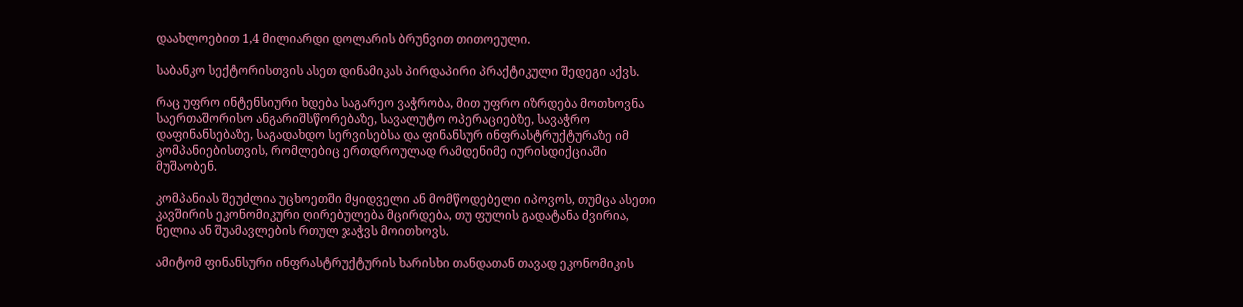დაახლოებით 1,4 მილიარდი დოლარის ბრუნვით თითოეული.

საბანკო სექტორისთვის ასეთ დინამიკას პირდაპირი პრაქტიკული შედეგი აქვს.

რაც უფრო ინტენსიური ხდება საგარეო ვაჭრობა, მით უფრო იზრდება მოთხოვნა საერთაშორისო ანგარიშსწორებაზე, სავალუტო ოპერაციებზე, სავაჭრო დაფინანსებაზე, საგადახდო სერვისებსა და ფინანსურ ინფრასტრუქტურაზე იმ კომპანიებისთვის, რომლებიც ერთდროულად რამდენიმე იურისდიქციაში მუშაობენ.

კომპანიას შეუძლია უცხოეთში მყიდველი ან მომწოდებელი იპოვოს, თუმცა ასეთი კავშირის ეკონომიკური ღირებულება მცირდება, თუ ფულის გადატანა ძვირია, ნელია ან შუამავლების რთულ ჯაჭვს მოითხოვს.

ამიტომ ფინანსური ინფრასტრუქტურის ხარისხი თანდათან თავად ეკონომიკის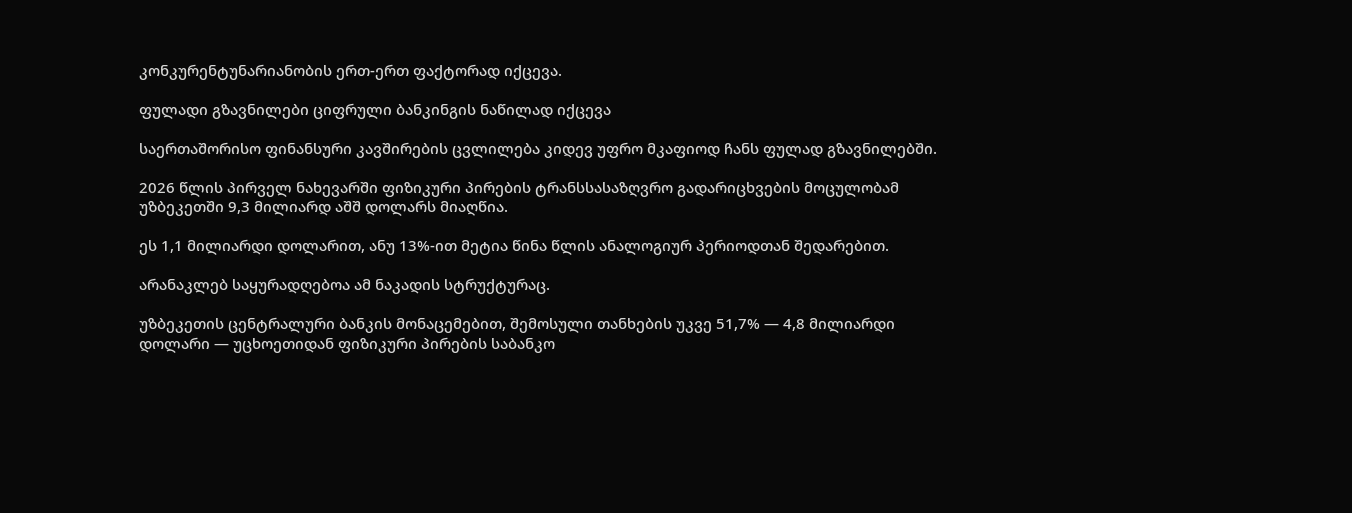კონკურენტუნარიანობის ერთ-ერთ ფაქტორად იქცევა.

ფულადი გზავნილები ციფრული ბანკინგის ნაწილად იქცევა

საერთაშორისო ფინანსური კავშირების ცვლილება კიდევ უფრო მკაფიოდ ჩანს ფულად გზავნილებში.

2026 წლის პირველ ნახევარში ფიზიკური პირების ტრანსსასაზღვრო გადარიცხვების მოცულობამ უზბეკეთში 9,3 მილიარდ აშშ დოლარს მიაღწია.

ეს 1,1 მილიარდი დოლარით, ანუ 13%-ით მეტია წინა წლის ანალოგიურ პერიოდთან შედარებით.

არანაკლებ საყურადღებოა ამ ნაკადის სტრუქტურაც.

უზბეკეთის ცენტრალური ბანკის მონაცემებით, შემოსული თანხების უკვე 51,7% — 4,8 მილიარდი დოლარი — უცხოეთიდან ფიზიკური პირების საბანკო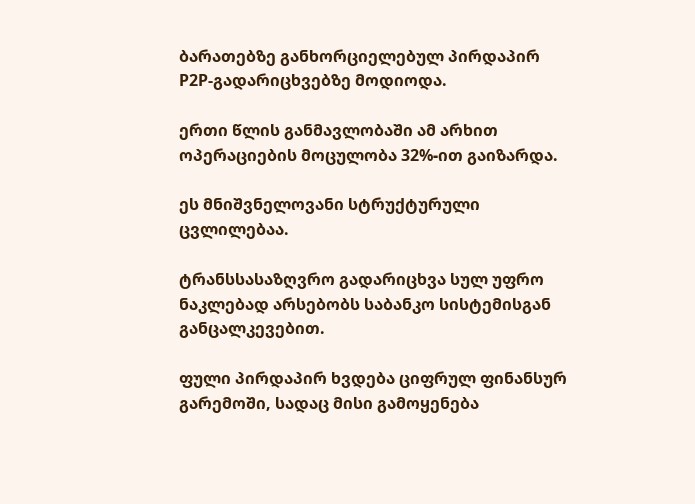ბარათებზე განხორციელებულ პირდაპირ P2P-გადარიცხვებზე მოდიოდა.

ერთი წლის განმავლობაში ამ არხით ოპერაციების მოცულობა 32%-ით გაიზარდა.

ეს მნიშვნელოვანი სტრუქტურული ცვლილებაა.

ტრანსსასაზღვრო გადარიცხვა სულ უფრო ნაკლებად არსებობს საბანკო სისტემისგან განცალკევებით.

ფული პირდაპირ ხვდება ციფრულ ფინანსურ გარემოში, სადაც მისი გამოყენება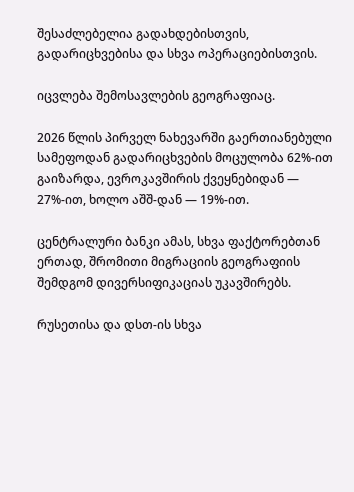შესაძლებელია გადახდებისთვის, გადარიცხვებისა და სხვა ოპერაციებისთვის.

იცვლება შემოსავლების გეოგრაფიაც.

2026 წლის პირველ ნახევარში გაერთიანებული სამეფოდან გადარიცხვების მოცულობა 62%-ით გაიზარდა, ევროკავშირის ქვეყნებიდან — 27%-ით, ხოლო აშშ-დან — 19%-ით.

ცენტრალური ბანკი ამას, სხვა ფაქტორებთან ერთად, შრომითი მიგრაციის გეოგრაფიის შემდგომ დივერსიფიკაციას უკავშირებს.

რუსეთისა და დსთ-ის სხვა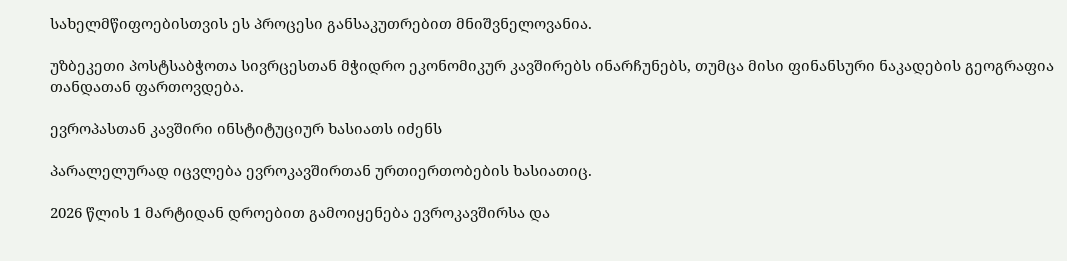სახელმწიფოებისთვის ეს პროცესი განსაკუთრებით მნიშვნელოვანია.

უზბეკეთი პოსტსაბჭოთა სივრცესთან მჭიდრო ეკონომიკურ კავშირებს ინარჩუნებს, თუმცა მისი ფინანსური ნაკადების გეოგრაფია თანდათან ფართოვდება.

ევროპასთან კავშირი ინსტიტუციურ ხასიათს იძენს

პარალელურად იცვლება ევროკავშირთან ურთიერთობების ხასიათიც.

2026 წლის 1 მარტიდან დროებით გამოიყენება ევროკავშირსა და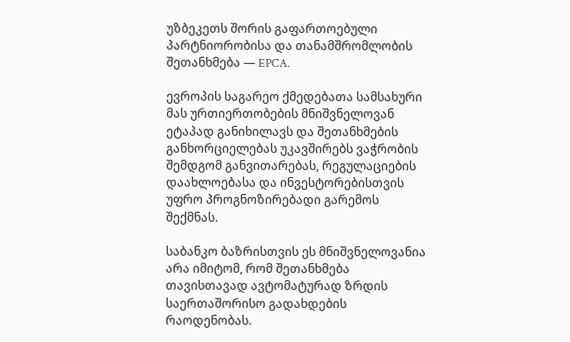უზბეკეთს შორის გაფართოებული პარტნიორობისა და თანამშრომლობის შეთანხმება — EPCA.

ევროპის საგარეო ქმედებათა სამსახური მას ურთიერთობების მნიშვნელოვან ეტაპად განიხილავს და შეთანხმების განხორციელებას უკავშირებს ვაჭრობის შემდგომ განვითარებას, რეგულაციების დაახლოებასა და ინვესტორებისთვის უფრო პროგნოზირებადი გარემოს შექმნას.

საბანკო ბაზრისთვის ეს მნიშვნელოვანია არა იმიტომ, რომ შეთანხმება თავისთავად ავტომატურად ზრდის საერთაშორისო გადახდების რაოდენობას.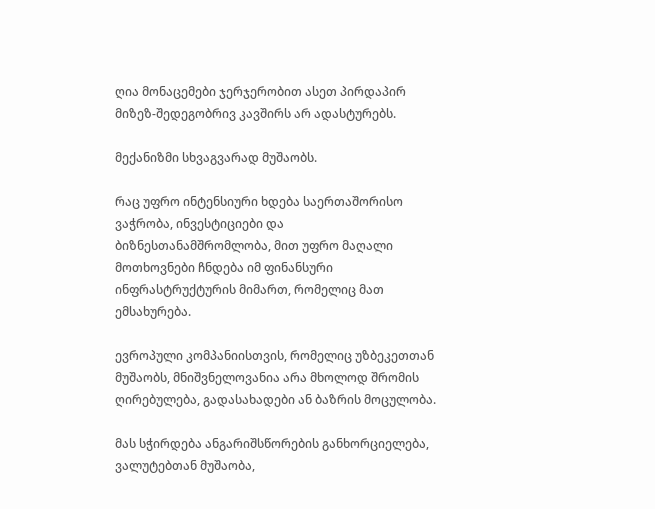ღია მონაცემები ჯერჯერობით ასეთ პირდაპირ მიზეზ-შედეგობრივ კავშირს არ ადასტურებს.

მექანიზმი სხვაგვარად მუშაობს.

რაც უფრო ინტენსიური ხდება საერთაშორისო ვაჭრობა, ინვესტიციები და ბიზნესთანამშრომლობა, მით უფრო მაღალი მოთხოვნები ჩნდება იმ ფინანსური ინფრასტრუქტურის მიმართ, რომელიც მათ ემსახურება.

ევროპული კომპანიისთვის, რომელიც უზბეკეთთან მუშაობს, მნიშვნელოვანია არა მხოლოდ შრომის ღირებულება, გადასახადები ან ბაზრის მოცულობა.

მას სჭირდება ანგარიშსწორების განხორციელება, ვალუტებთან მუშაობა,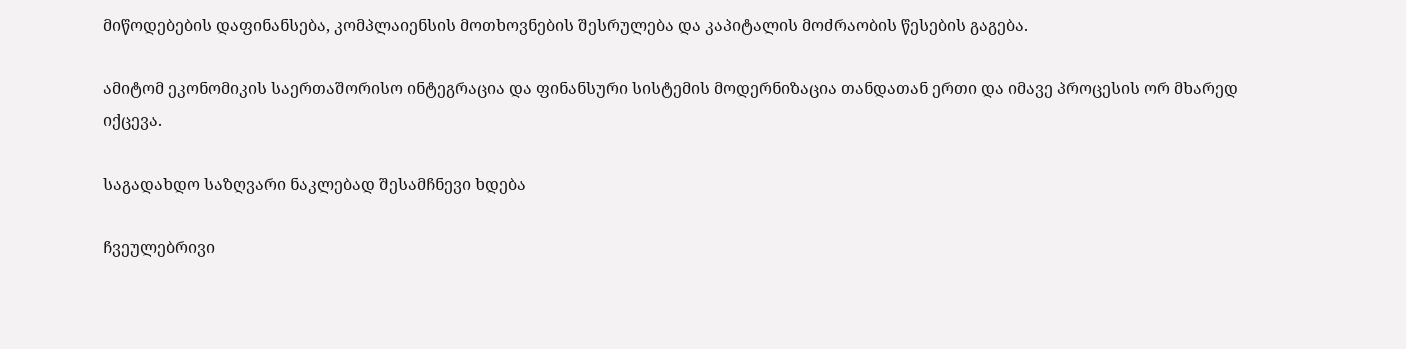მიწოდებების დაფინანსება, კომპლაიენსის მოთხოვნების შესრულება და კაპიტალის მოძრაობის წესების გაგება.

ამიტომ ეკონომიკის საერთაშორისო ინტეგრაცია და ფინანსური სისტემის მოდერნიზაცია თანდათან ერთი და იმავე პროცესის ორ მხარედ იქცევა.

საგადახდო საზღვარი ნაკლებად შესამჩნევი ხდება

ჩვეულებრივი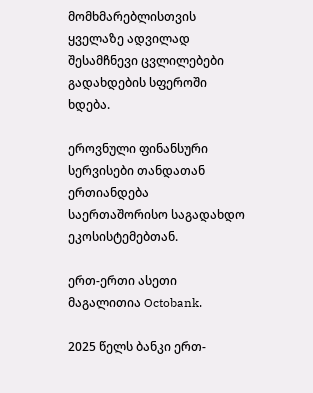მომხმარებლისთვის ყველაზე ადვილად შესამჩნევი ცვლილებები გადახდების სფეროში ხდება.

ეროვნული ფინანსური სერვისები თანდათან ერთიანდება საერთაშორისო საგადახდო ეკოსისტემებთან.

ერთ-ერთი ასეთი მაგალითია Octobank.

2025 წელს ბანკი ერთ-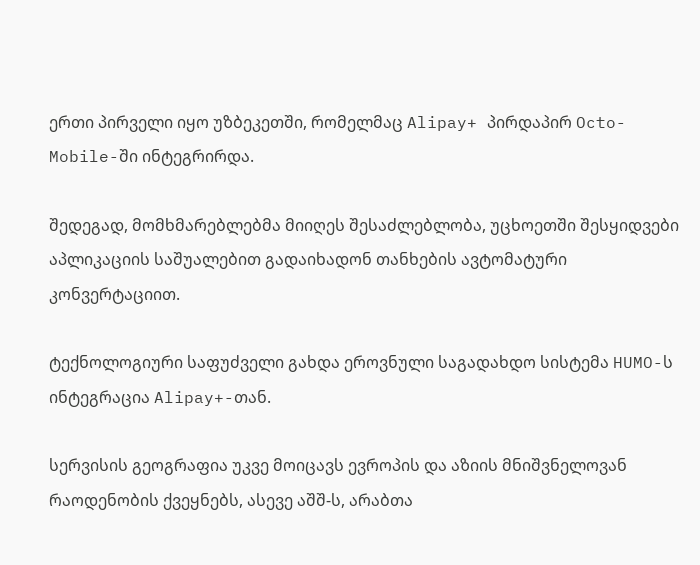ერთი პირველი იყო უზბეკეთში, რომელმაც Alipay+ პირდაპირ Octo-Mobile-ში ინტეგრირდა.

შედეგად, მომხმარებლებმა მიიღეს შესაძლებლობა, უცხოეთში შესყიდვები აპლიკაციის საშუალებით გადაიხადონ თანხების ავტომატური კონვერტაციით.

ტექნოლოგიური საფუძველი გახდა ეროვნული საგადახდო სისტემა HUMO-ს ინტეგრაცია Alipay+-თან.

სერვისის გეოგრაფია უკვე მოიცავს ევროპის და აზიის მნიშვნელოვან რაოდენობის ქვეყნებს, ასევე აშშ-ს, არაბთა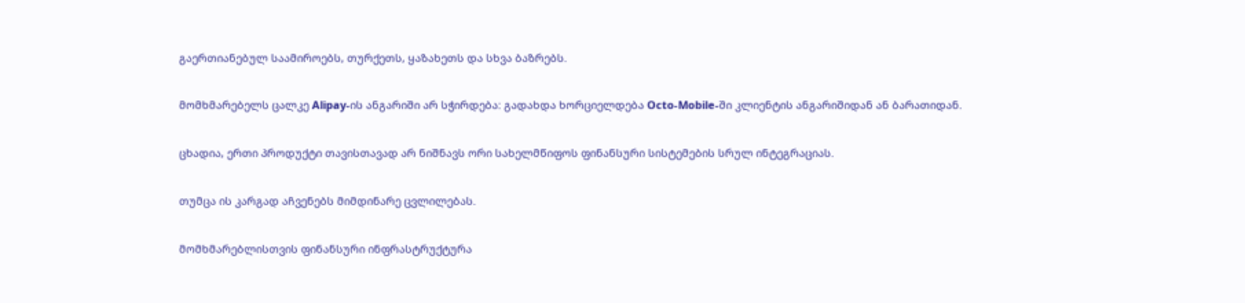გაერთიანებულ საამიროებს, თურქეთს, ყაზახეთს და სხვა ბაზრებს.

მომხმარებელს ცალკე Alipay-ის ანგარიში არ სჭირდება: გადახდა ხორციელდება Octo-Mobile-ში კლიენტის ანგარიშიდან ან ბარათიდან.

ცხადია, ერთი პროდუქტი თავისთავად არ ნიშნავს ორი სახელმწიფოს ფინანსური სისტემების სრულ ინტეგრაციას.

თუმცა ის კარგად აჩვენებს მიმდინარე ცვლილებას.

მომხმარებლისთვის ფინანსური ინფრასტრუქტურა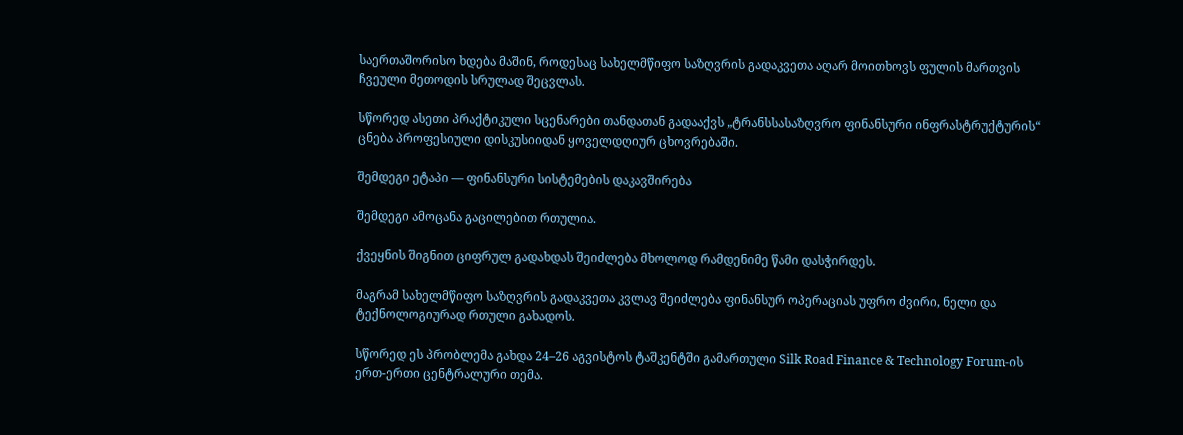საერთაშორისო ხდება მაშინ, როდესაც სახელმწიფო საზღვრის გადაკვეთა აღარ მოითხოვს ფულის მართვის ჩვეული მეთოდის სრულად შეცვლას.

სწორედ ასეთი პრაქტიკული სცენარები თანდათან გადააქვს „ტრანსსასაზღვრო ფინანსური ინფრასტრუქტურის“ ცნება პროფესიული დისკუსიიდან ყოველდღიურ ცხოვრებაში.

შემდეგი ეტაპი — ფინანსური სისტემების დაკავშირება

შემდეგი ამოცანა გაცილებით რთულია.

ქვეყნის შიგნით ციფრულ გადახდას შეიძლება მხოლოდ რამდენიმე წამი დასჭირდეს.

მაგრამ სახელმწიფო საზღვრის გადაკვეთა კვლავ შეიძლება ფინანსურ ოპერაციას უფრო ძვირი, ნელი და ტექნოლოგიურად რთული გახადოს.

სწორედ ეს პრობლემა გახდა 24–26 აგვისტოს ტაშკენტში გამართული Silk Road Finance & Technology Forum-ის ერთ-ერთი ცენტრალური თემა.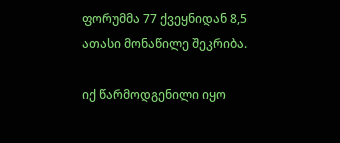ფორუმმა 77 ქვეყნიდან 8,5 ათასი მონაწილე შეკრიბა.

იქ წარმოდგენილი იყო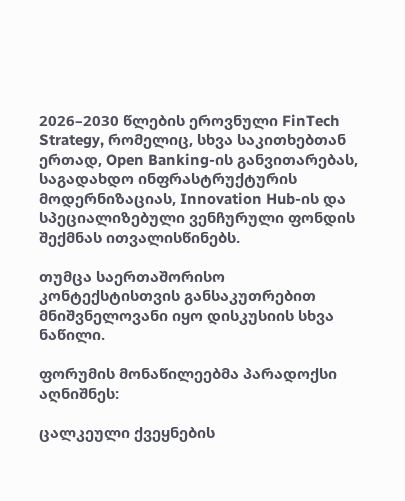2026–2030 წლების ეროვნული FinTech Strategy, რომელიც, სხვა საკითხებთან ერთად, Open Banking-ის განვითარებას, საგადახდო ინფრასტრუქტურის მოდერნიზაციას, Innovation Hub-ის და სპეციალიზებული ვენჩურული ფონდის შექმნას ითვალისწინებს.

თუმცა საერთაშორისო კონტექსტისთვის განსაკუთრებით მნიშვნელოვანი იყო დისკუსიის სხვა ნაწილი.

ფორუმის მონაწილეებმა პარადოქსი აღნიშნეს:

ცალკეული ქვეყნების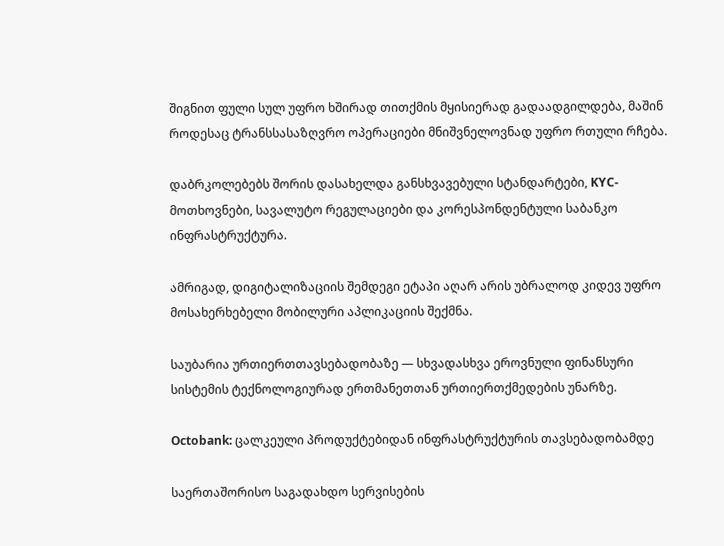შიგნით ფული სულ უფრო ხშირად თითქმის მყისიერად გადაადგილდება, მაშინ როდესაც ტრანსსასაზღვრო ოპერაციები მნიშვნელოვნად უფრო რთული რჩება.

დაბრკოლებებს შორის დასახელდა განსხვავებული სტანდარტები, KYC-მოთხოვნები, სავალუტო რეგულაციები და კორესპონდენტული საბანკო ინფრასტრუქტურა.

ამრიგად, დიგიტალიზაციის შემდეგი ეტაპი აღარ არის უბრალოდ კიდევ უფრო მოსახერხებელი მობილური აპლიკაციის შექმნა.

საუბარია ურთიერთთავსებადობაზე — სხვადასხვა ეროვნული ფინანსური სისტემის ტექნოლოგიურად ერთმანეთთან ურთიერთქმედების უნარზე.

Octobank: ცალკეული პროდუქტებიდან ინფრასტრუქტურის თავსებადობამდე

საერთაშორისო საგადახდო სერვისების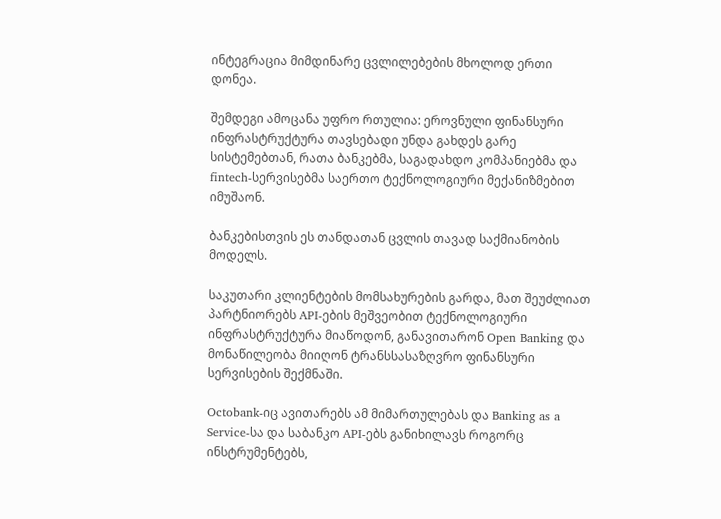ინტეგრაცია მიმდინარე ცვლილებების მხოლოდ ერთი დონეა.

შემდეგი ამოცანა უფრო რთულია: ეროვნული ფინანსური ინფრასტრუქტურა თავსებადი უნდა გახდეს გარე სისტემებთან, რათა ბანკებმა, საგადახდო კომპანიებმა და fintech-სერვისებმა საერთო ტექნოლოგიური მექანიზმებით იმუშაონ.

ბანკებისთვის ეს თანდათან ცვლის თავად საქმიანობის მოდელს.

საკუთარი კლიენტების მომსახურების გარდა, მათ შეუძლიათ პარტნიორებს API-ების მეშვეობით ტექნოლოგიური ინფრასტრუქტურა მიაწოდონ, განავითარონ Open Banking და მონაწილეობა მიიღონ ტრანსსასაზღვრო ფინანსური სერვისების შექმნაში.

Octobank-იც ავითარებს ამ მიმართულებას და Banking as a Service-სა და საბანკო API-ებს განიხილავს როგორც ინსტრუმენტებს,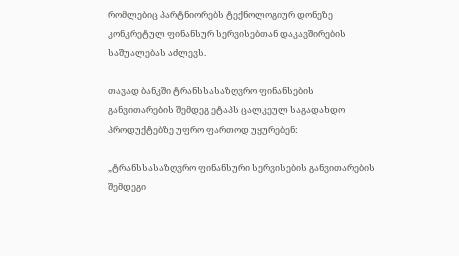რომლებიც პარტნიორებს ტექნოლოგიურ დონეზე კონკრეტულ ფინანსურ სერვისებთან დაკავშირების საშუალებას აძლევს.

თავად ბანკში ტრანსსასაზღვრო ფინანსების განვითარების შემდეგ ეტაპს ცალკეულ საგადახდო პროდუქტებზე უფრო ფართოდ უყურებენ:

„ტრანსსასაზღვრო ფინანსური სერვისების განვითარების შემდეგი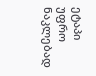ეტაპი უფრო ნაკლებად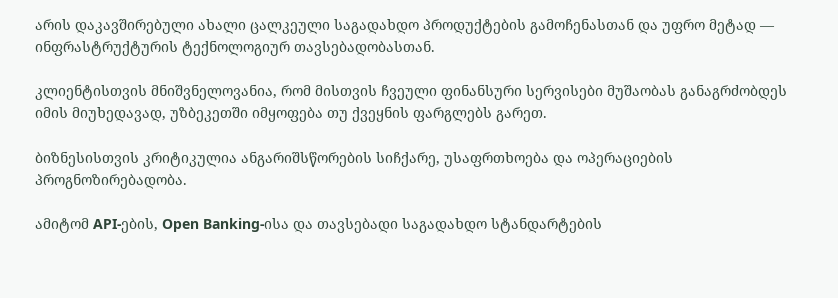არის დაკავშირებული ახალი ცალკეული საგადახდო პროდუქტების გამოჩენასთან და უფრო მეტად — ინფრასტრუქტურის ტექნოლოგიურ თავსებადობასთან.

კლიენტისთვის მნიშვნელოვანია, რომ მისთვის ჩვეული ფინანსური სერვისები მუშაობას განაგრძობდეს იმის მიუხედავად, უზბეკეთში იმყოფება თუ ქვეყნის ფარგლებს გარეთ.

ბიზნესისთვის კრიტიკულია ანგარიშსწორების სიჩქარე, უსაფრთხოება და ოპერაციების პროგნოზირებადობა.

ამიტომ API-ების, Open Banking-ისა და თავსებადი საგადახდო სტანდარტების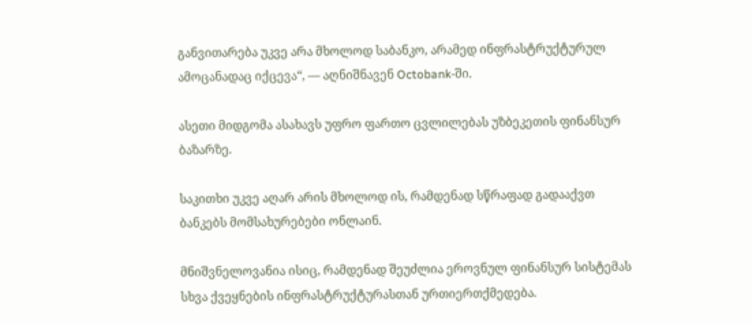განვითარება უკვე არა მხოლოდ საბანკო, არამედ ინფრასტრუქტურულ ამოცანადაც იქცევა“, — აღნიშნავენ Octobank-ში.

ასეთი მიდგომა ასახავს უფრო ფართო ცვლილებას უზბეკეთის ფინანსურ ბაზარზე.

საკითხი უკვე აღარ არის მხოლოდ ის, რამდენად სწრაფად გადააქვთ ბანკებს მომსახურებები ონლაინ.

მნიშვნელოვანია ისიც, რამდენად შეუძლია ეროვნულ ფინანსურ სისტემას სხვა ქვეყნების ინფრასტრუქტურასთან ურთიერთქმედება.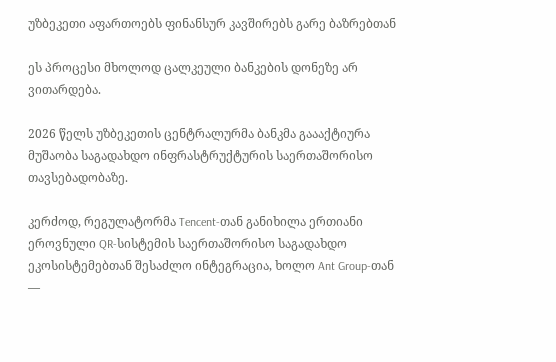უზბეკეთი აფართოებს ფინანსურ კავშირებს გარე ბაზრებთან

ეს პროცესი მხოლოდ ცალკეული ბანკების დონეზე არ ვითარდება.

2026 წელს უზბეკეთის ცენტრალურმა ბანკმა გაააქტიურა მუშაობა საგადახდო ინფრასტრუქტურის საერთაშორისო თავსებადობაზე.

კერძოდ, რეგულატორმა Tencent-თან განიხილა ერთიანი ეროვნული QR-სისტემის საერთაშორისო საგადახდო ეკოსისტემებთან შესაძლო ინტეგრაცია, ხოლო Ant Group-თან —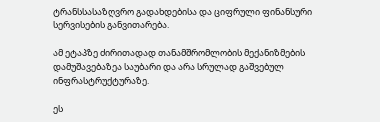ტრანსსასაზღვრო გადახდებისა და ციფრული ფინანსური სერვისების განვითარება.

ამ ეტაპზე ძირითადად თანამშრომლობის მექანიზმების დამუშავებაზეა საუბარი და არა სრულად გაშვებულ ინფრასტრუქტურაზე.

ეს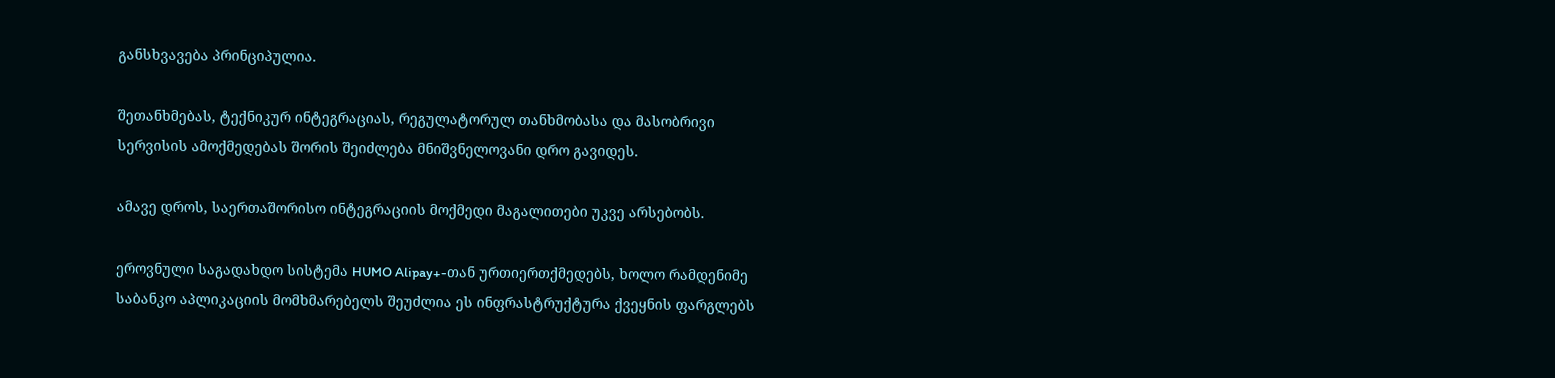განსხვავება პრინციპულია.

შეთანხმებას, ტექნიკურ ინტეგრაციას, რეგულატორულ თანხმობასა და მასობრივი სერვისის ამოქმედებას შორის შეიძლება მნიშვნელოვანი დრო გავიდეს.

ამავე დროს, საერთაშორისო ინტეგრაციის მოქმედი მაგალითები უკვე არსებობს.

ეროვნული საგადახდო სისტემა HUMO Alipay+-თან ურთიერთქმედებს, ხოლო რამდენიმე საბანკო აპლიკაციის მომხმარებელს შეუძლია ეს ინფრასტრუქტურა ქვეყნის ფარგლებს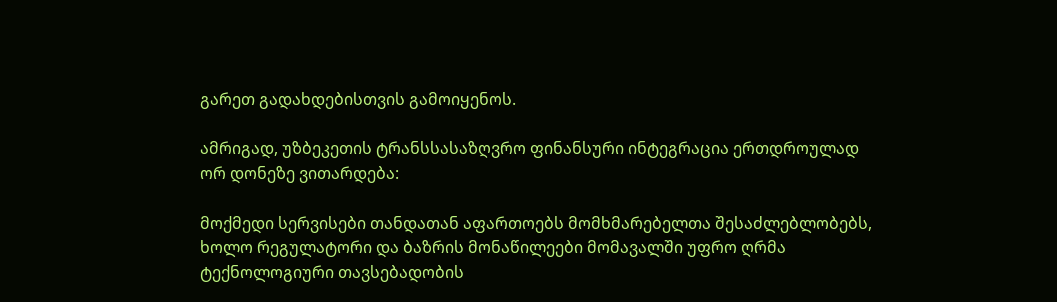გარეთ გადახდებისთვის გამოიყენოს.

ამრიგად, უზბეკეთის ტრანსსასაზღვრო ფინანსური ინტეგრაცია ერთდროულად ორ დონეზე ვითარდება:

მოქმედი სერვისები თანდათან აფართოებს მომხმარებელთა შესაძლებლობებს, ხოლო რეგულატორი და ბაზრის მონაწილეები მომავალში უფრო ღრმა ტექნოლოგიური თავსებადობის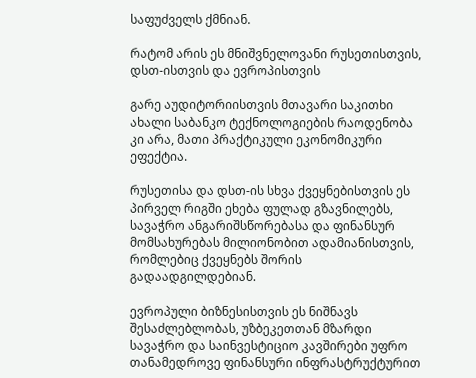საფუძველს ქმნიან.

რატომ არის ეს მნიშვნელოვანი რუსეთისთვის, დსთ-ისთვის და ევროპისთვის

გარე აუდიტორიისთვის მთავარი საკითხი ახალი საბანკო ტექნოლოგიების რაოდენობა კი არა, მათი პრაქტიკული ეკონომიკური ეფექტია.

რუსეთისა და დსთ-ის სხვა ქვეყნებისთვის ეს პირველ რიგში ეხება ფულად გზავნილებს, სავაჭრო ანგარიშსწორებასა და ფინანსურ მომსახურებას მილიონობით ადამიანისთვის, რომლებიც ქვეყნებს შორის გადაადგილდებიან.

ევროპული ბიზნესისთვის ეს ნიშნავს შესაძლებლობას, უზბეკეთთან მზარდი სავაჭრო და საინვესტიციო კავშირები უფრო თანამედროვე ფინანსური ინფრასტრუქტურით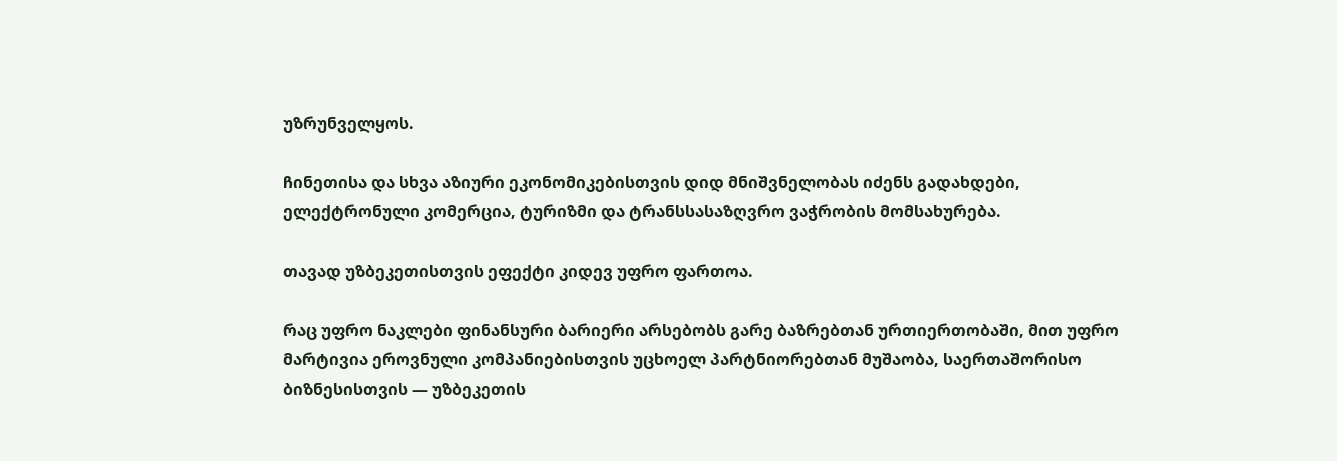უზრუნველყოს.

ჩინეთისა და სხვა აზიური ეკონომიკებისთვის დიდ მნიშვნელობას იძენს გადახდები, ელექტრონული კომერცია, ტურიზმი და ტრანსსასაზღვრო ვაჭრობის მომსახურება.

თავად უზბეკეთისთვის ეფექტი კიდევ უფრო ფართოა.

რაც უფრო ნაკლები ფინანსური ბარიერი არსებობს გარე ბაზრებთან ურთიერთობაში, მით უფრო მარტივია ეროვნული კომპანიებისთვის უცხოელ პარტნიორებთან მუშაობა, საერთაშორისო ბიზნესისთვის — უზბეკეთის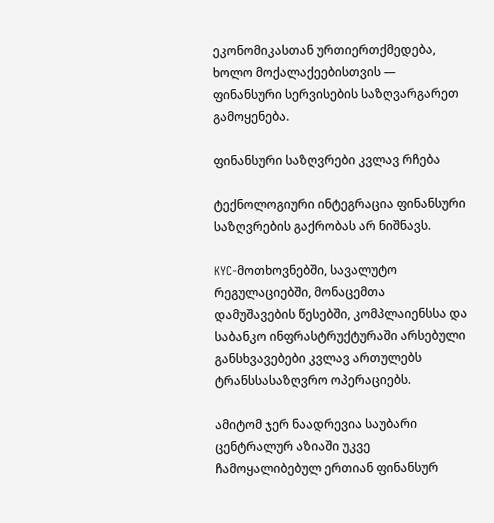ეკონომიკასთან ურთიერთქმედება, ხოლო მოქალაქეებისთვის — ფინანსური სერვისების საზღვარგარეთ გამოყენება.

ფინანსური საზღვრები კვლავ რჩება

ტექნოლოგიური ინტეგრაცია ფინანსური საზღვრების გაქრობას არ ნიშნავს.

KYC-მოთხოვნებში, სავალუტო რეგულაციებში, მონაცემთა დამუშავების წესებში, კომპლაიენსსა და საბანკო ინფრასტრუქტურაში არსებული განსხვავებები კვლავ ართულებს ტრანსსასაზღვრო ოპერაციებს.

ამიტომ ჯერ ნაადრევია საუბარი ცენტრალურ აზიაში უკვე ჩამოყალიბებულ ერთიან ფინანსურ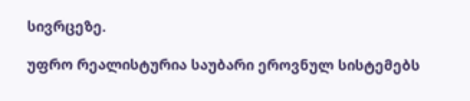სივრცეზე.

უფრო რეალისტურია საუბარი ეროვნულ სისტემებს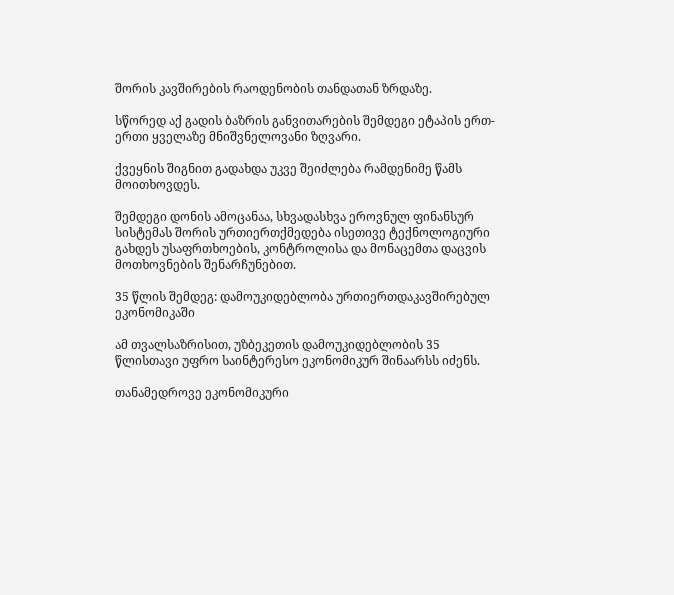შორის კავშირების რაოდენობის თანდათან ზრდაზე.

სწორედ აქ გადის ბაზრის განვითარების შემდეგი ეტაპის ერთ-ერთი ყველაზე მნიშვნელოვანი ზღვარი.

ქვეყნის შიგნით გადახდა უკვე შეიძლება რამდენიმე წამს მოითხოვდეს.

შემდეგი დონის ამოცანაა, სხვადასხვა ეროვნულ ფინანსურ სისტემას შორის ურთიერთქმედება ისეთივე ტექნოლოგიური გახდეს უსაფრთხოების, კონტროლისა და მონაცემთა დაცვის მოთხოვნების შენარჩუნებით.

35 წლის შემდეგ: დამოუკიდებლობა ურთიერთდაკავშირებულ ეკონომიკაში

ამ თვალსაზრისით, უზბეკეთის დამოუკიდებლობის 35 წლისთავი უფრო საინტერესო ეკონომიკურ შინაარსს იძენს.

თანამედროვე ეკონომიკური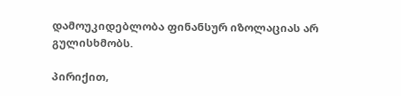დამოუკიდებლობა ფინანსურ იზოლაციას არ გულისხმობს.

პირიქით,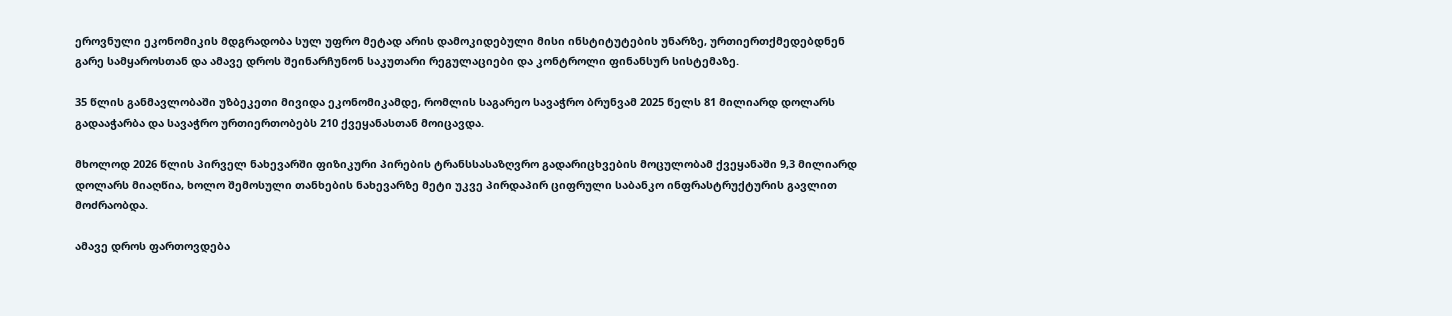ეროვნული ეკონომიკის მდგრადობა სულ უფრო მეტად არის დამოკიდებული მისი ინსტიტუტების უნარზე, ურთიერთქმედებდნენ გარე სამყაროსთან და ამავე დროს შეინარჩუნონ საკუთარი რეგულაციები და კონტროლი ფინანსურ სისტემაზე.

35 წლის განმავლობაში უზბეკეთი მივიდა ეკონომიკამდე, რომლის საგარეო სავაჭრო ბრუნვამ 2025 წელს 81 მილიარდ დოლარს გადააჭარბა და სავაჭრო ურთიერთობებს 210 ქვეყანასთან მოიცავდა.

მხოლოდ 2026 წლის პირველ ნახევარში ფიზიკური პირების ტრანსსასაზღვრო გადარიცხვების მოცულობამ ქვეყანაში 9,3 მილიარდ დოლარს მიაღწია, ხოლო შემოსული თანხების ნახევარზე მეტი უკვე პირდაპირ ციფრული საბანკო ინფრასტრუქტურის გავლით მოძრაობდა.

ამავე დროს ფართოვდება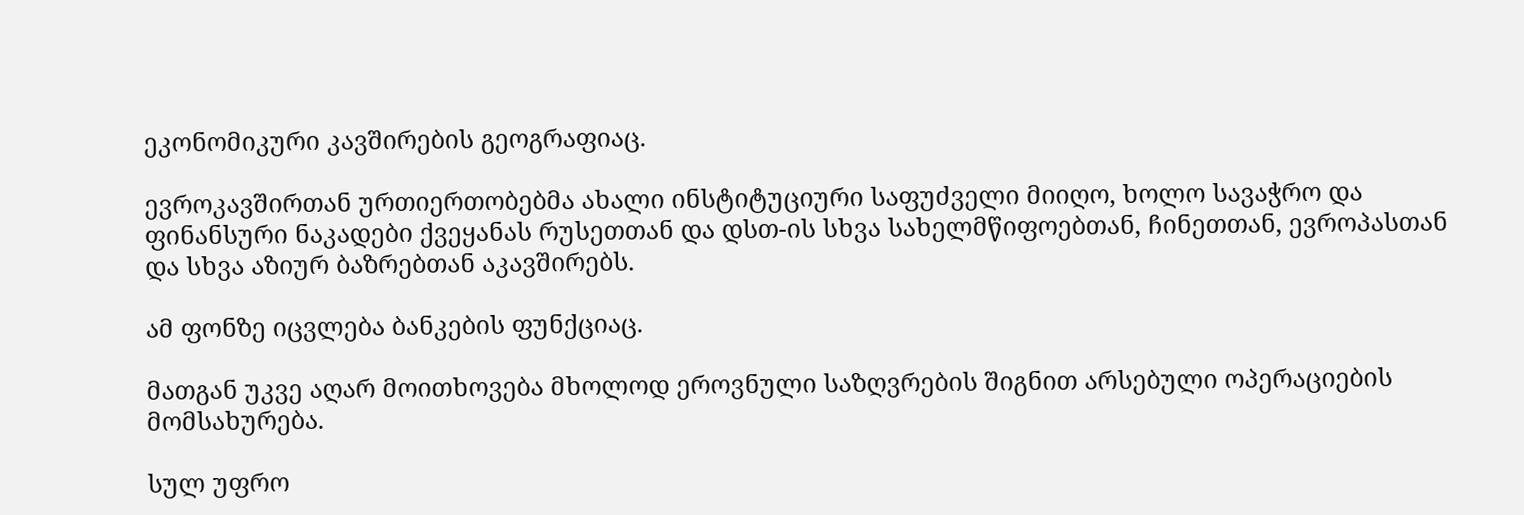ეკონომიკური კავშირების გეოგრაფიაც.

ევროკავშირთან ურთიერთობებმა ახალი ინსტიტუციური საფუძველი მიიღო, ხოლო სავაჭრო და ფინანსური ნაკადები ქვეყანას რუსეთთან და დსთ-ის სხვა სახელმწიფოებთან, ჩინეთთან, ევროპასთან და სხვა აზიურ ბაზრებთან აკავშირებს.

ამ ფონზე იცვლება ბანკების ფუნქციაც.

მათგან უკვე აღარ მოითხოვება მხოლოდ ეროვნული საზღვრების შიგნით არსებული ოპერაციების მომსახურება.

სულ უფრო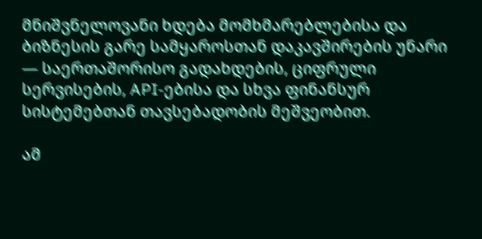მნიშვნელოვანი ხდება მომხმარებლებისა და ბიზნესის გარე სამყაროსთან დაკავშირების უნარი — საერთაშორისო გადახდების, ციფრული სერვისების, API-ებისა და სხვა ფინანსურ სისტემებთან თავსებადობის მეშვეობით.

ამ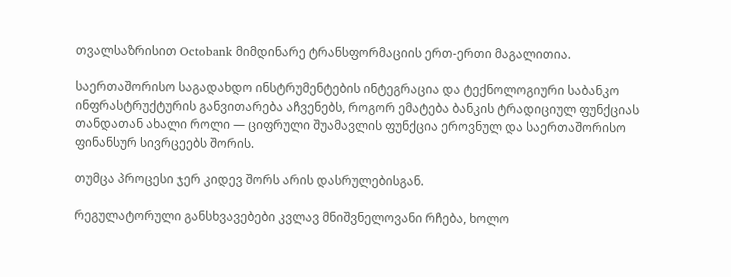თვალსაზრისით Octobank მიმდინარე ტრანსფორმაციის ერთ-ერთი მაგალითია.

საერთაშორისო საგადახდო ინსტრუმენტების ინტეგრაცია და ტექნოლოგიური საბანკო ინფრასტრუქტურის განვითარება აჩვენებს, როგორ ემატება ბანკის ტრადიციულ ფუნქციას თანდათან ახალი როლი — ციფრული შუამავლის ფუნქცია ეროვნულ და საერთაშორისო ფინანსურ სივრცეებს შორის.

თუმცა პროცესი ჯერ კიდევ შორს არის დასრულებისგან.

რეგულატორული განსხვავებები კვლავ მნიშვნელოვანი რჩება, ხოლო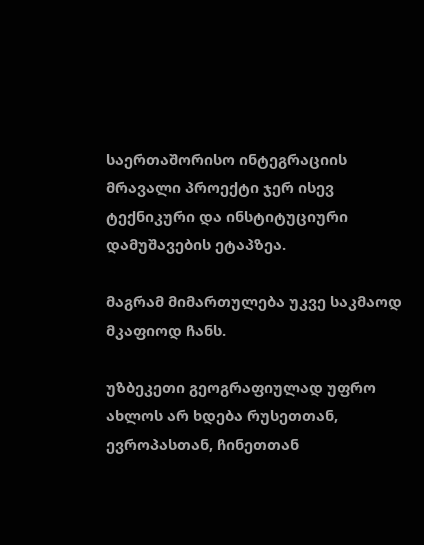საერთაშორისო ინტეგრაციის მრავალი პროექტი ჯერ ისევ ტექნიკური და ინსტიტუციური დამუშავების ეტაპზეა.

მაგრამ მიმართულება უკვე საკმაოდ მკაფიოდ ჩანს.

უზბეკეთი გეოგრაფიულად უფრო ახლოს არ ხდება რუსეთთან, ევროპასთან, ჩინეთთან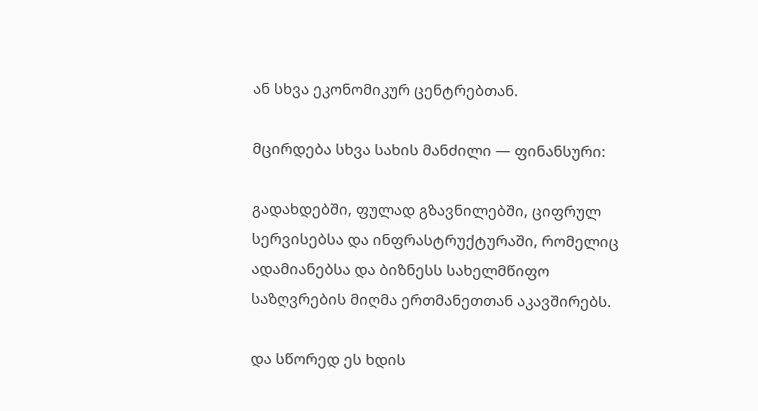ან სხვა ეკონომიკურ ცენტრებთან.

მცირდება სხვა სახის მანძილი — ფინანსური:

გადახდებში, ფულად გზავნილებში, ციფრულ სერვისებსა და ინფრასტრუქტურაში, რომელიც ადამიანებსა და ბიზნესს სახელმწიფო საზღვრების მიღმა ერთმანეთთან აკავშირებს.

და სწორედ ეს ხდის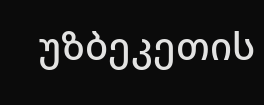უზბეკეთის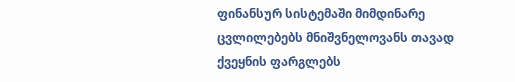ფინანსურ სისტემაში მიმდინარე ცვლილებებს მნიშვნელოვანს თავად ქვეყნის ფარგლებს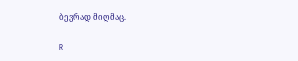ბევრად მიღმაც.

R